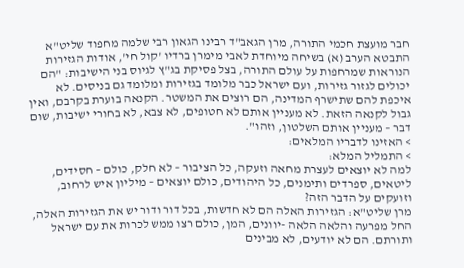חבר מועצת חכמי התורה, מרן הגאב"ד רבינו הגאון רבי שלמה מחפוד שליט"א התבטא הערב (א) בשיחה מיוחדת לאבי מימרן ברדיו 'קול חי', אודות הגזירות הנוראות שמרחפות על עולם התורה, בצל פסיקת בג"ץ לגיוס בני הישיבות: "הם יכולים לגזור גזירות, ועם ישראל כבר מלומד בגזירות ומלומד גם בניסים. לא איכפת להם שתישרף המדינה, הם רוצים את המשטר. הקנאה בוערת בקרבם, ואין גבול לקנאה הזאת. לא מעניין אותם לא חטופים, לא צבא, לא בחורי ישיבות, שום דבר – מעניין אותם השלטון, וזהו".
> האזינו לדבריו המלאים:
> התמליל המלא:
למה לא יוצאים לעצרת מחאה וזעקה, כל הציבור – לא חלק, כולם – חסידים, ליטאים, ספרדים ותימנים, כל היהודים, כולם יוצאים – מיליון איש לרחוב, וזועקים על הדבר הזה?
מרן שליט"א: הגזירות האלה הם לא חדשות, בכל דור ודור יש את הגזירות האלה, החל מפרעה והלאה הלאה -יוונים, המן, כולם רצו ממש לכרות את עם ישראל ותורתם. הם לא יודעים, לא מבינים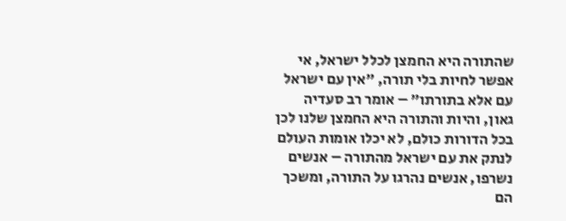שהתורה היא החמצן לכלל ישראל, אי אפשר לחיות בלי תורה, "אין עם ישראל עם אלא בתורתו" – אומר רב סעדיה גאון, והיות והתורה היא החמצן שלנו לכן בכל הדורות כולם, לא יכלו אומות העולם לנתק את עם ישראל מהתורה – אנשים נשרפו, אנשים נהרגו על התורה, ומשכך הם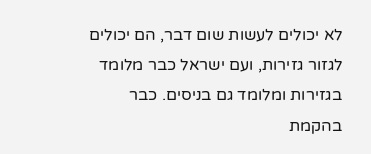לא יכולים לעשות שום דבר, הם יכולים לגזור גזירות, ועם ישראל כבר מלומד בגזירות ומלומד גם בניסים. כבר בהקמת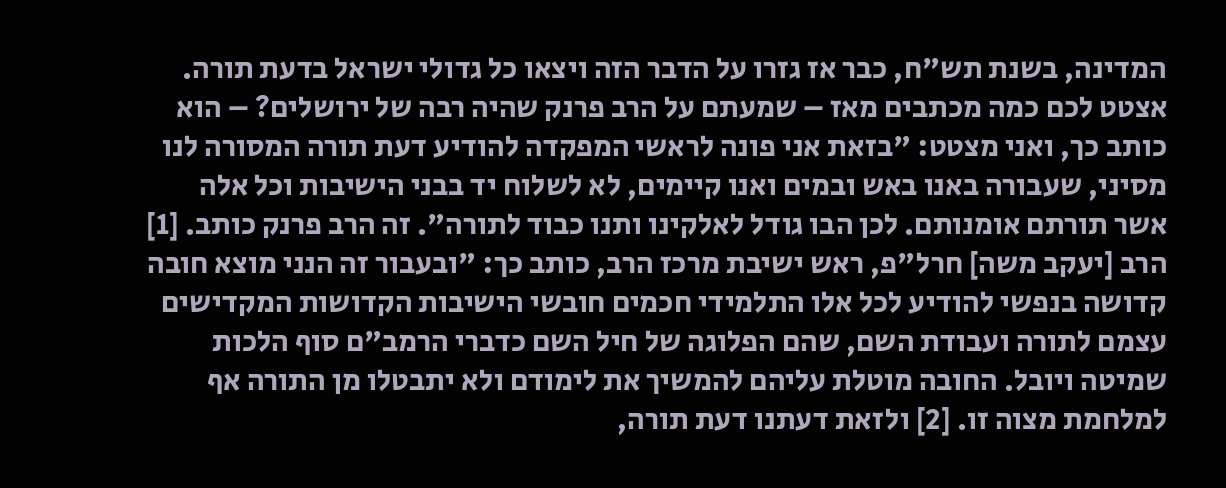המדינה, בשנת תש"ח, כבר אז גזרו על הדבר הזה ויצאו כל גדולי ישראל בדעת תורה.
אצטט לכם כמה מכתבים מאז – שמעתם על הרב פרנק שהיה רבה של ירושלים? – הוא כותב כך, ואני מצטט: "בזאת אני פונה לראשי המפקדה להודיע דעת תורה המסורה לנו מסיני, שעבורה באנו באש ובמים ואנו קיימים, לא לשלוח יד בבני הישיבות וכל אלה אשר תורתם אומנותם. לכן הבו גודל לאלקינו ותנו כבוד לתורה". זה הרב פרנק כותב. [1]
הרב [יעקב משה] חרל"פ, ראש ישיבת מרכז הרב, כותב כך: "ובעבור זה הנני מוצא חובה קדושה בנפשי להודיע לכל אלו התלמידי חכמים חובשי הישיבות הקדושות המקדישים עצמם לתורה ועבודת השם, שהם הפלוגה של חיל השם כדברי הרמב"ם סוף הלכות שמיטה ויובל. החובה מוטלת עליהם להמשיך את לימודם ולא יתבטלו מן התורה אף למלחמת מצוה זו. [2] ולזאת דעתנו דעת תורה,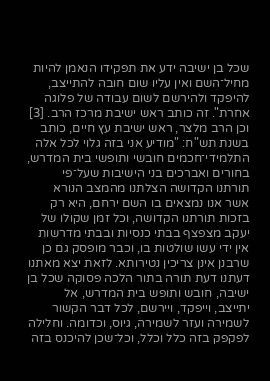שכל בן ישיבה ידע את תפקידו הנאמן להיות מחיל־השם ואין עליו שום חובה להתייצב, להיפקד ולהירשם לשום עבודה של פלוגה אחרת". זה כותב ראש ישיבת מרכז הרב. [3]
וכן הרב מלצר, ראש ישיבת עץ חיים, כותב בשנת תש"ח: "מודיע אני בזה גלוי לכל אלה התלמידי־חכמים חובשי ותופשי בית המדרש, בחורים ואברכים בני הישיבות שעל־פי תורתנו הקדושה הצלתנו מהמצב הנורא אשר אנו נמצאים בו השם ירחם, היא רק בזכות תורתנו הקדושה, וכל זמן שקולו של יעקב מצפצף בבתי כנסיות ובבתי מדרשות אין ידי עשו שולטות בו, וכבר מופסק גם כן שרבנן אינן צריכין נטירותא. לזאת יצא מאתנו דעתנו דעת תורה בתור הלכה פסוקה שכל בן ישיבה, חובש ותופש בית המדרש, אל יתייצב, וייפקד, ויירשם, לכל דבר הקשור לשמירה ועזר לשמירה, גיוס, וכדומה. וחלילה לפקפק בזה כלל וכלל, וכל־שכן להיכנס בזה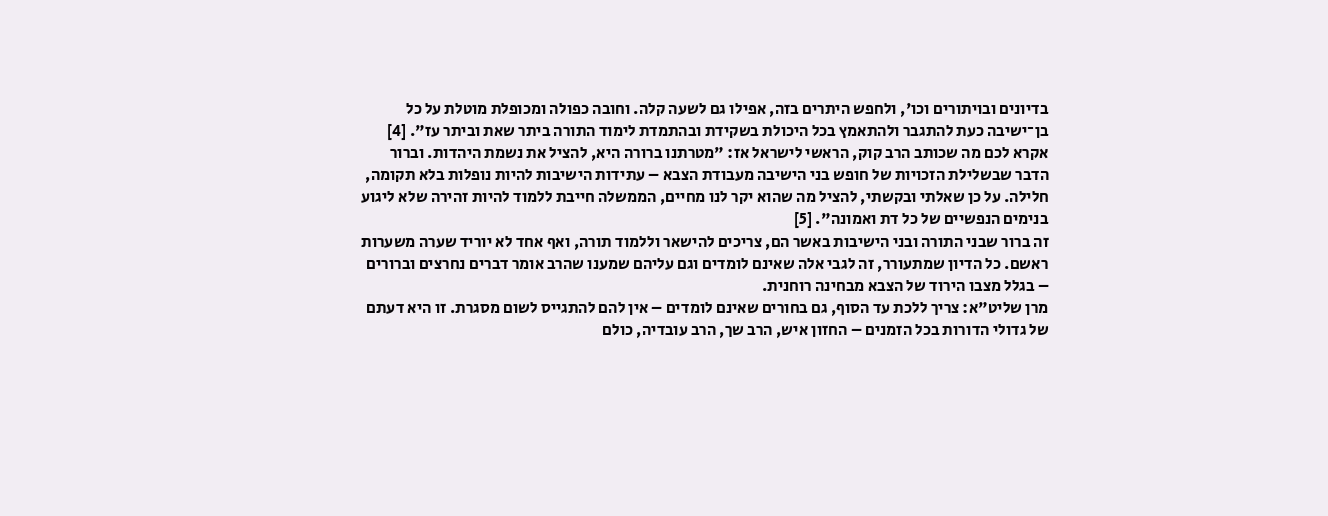בדיונים ובויתורים וכו', ולחפש היתרים בזה, אפילו גם לשעה קלה. וחובה כפולה ומכופלת מוטלת על כל בן־ישיבה כעת להתגבר ולהתאמץ בכל היכולת בשקידת ובהתמדת לימוד התורה ביתר שאת וביתר עז". [4]
אקרא לכם מה שכותב הרב קוק, הראשי לישראל אז: "מטרתנו ברורה היא, להציל את נשמת היהדות. וברור הדבר שבשלילת הזכויות של חופש בני הישיבה מעבודת הצבא – עתידות הישיבות להיות נופלות בלא תקומה, חלילה. על כן שאלתי ובקשתי, להציל מה שהוא יקר לנו מחיים, הממשלה חייבת ללמוד להיות זהירה שלא ליגוע בנימים הנפשיים של כל דת ואמונה". [5]
זה ברור שבני התורה ובני הישיבות באשר הם, צריכים להישאר וללמוד תורה, ואף אחד לא יוריד שערה משערות ראשם. כל הדיון שמתעורר, זה לגבי אלה שאינם לומדים וגם עליהם שמענו שהרב אומר דברים נחרצים וברורים – בגלל מצבו הירוד של הצבא מבחינה רוחנית.
מרן שליט"א: צריך ללכת עד הסוף, גם בחורים שאינם לומדים – אין להם להתגייס לשום מסגרת. זו היא דעתם של גדולי הדורות בכל הזמנים – החזון איש, הרב שך, הרב עובדיה, כולם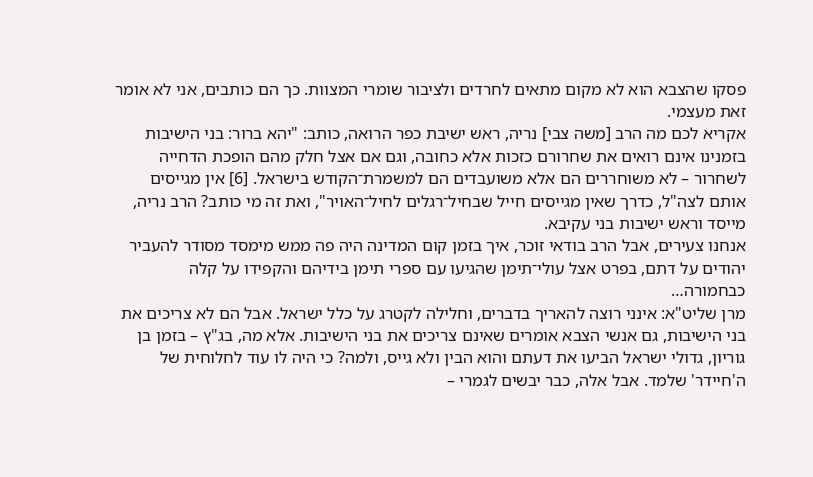פסקו שהצבא הוא לא מקום מתאים לחרדים ולציבור שומרי המצוות. כך הם כותבים, אני לא אומר זאת מעצמי.
אקריא לכם מה הרב [משה צבי] נריה, ראש ישיבת כפר הרואה, כותב: "יהא ברור: בני הישיבות בזמנינו אינם רואים את שחרורם כזכות אלא כחובה, וגם אם אצל חלק מהם הופכת הדחייה לשחרור – לא משוחררים הם אלא משועבדים הם למשמרת־הקודש בישראל. [6] אין מגייסים אותם לצה"ל, כדרך שאין מגייסים חייל שבחיל־רגלים לחיל־האויר", ואת זה מי כותב? הרב נריה, מייסד וראש ישיבות בני עקיבא.
אנחנו צעירים, אבל הרב בודאי זוכר, איך בזמן קום המדינה היה פה ממש מימסד מסודר להעביר יהודים על דתם, בפרט אצל עולי־תימן שהגיעו עם ספרי תימן בידיהם והקפידו על קלה כבחמורה…
מרן שליט"א: אינני רוצה להאריך בדברים, וחלילה לקטרג על כלל ישראל. אבל הם לא צריכים את בני הישיבות, גם אנשי הצבא אומרים שאינם צריכים את בני הישיבות. אלא מה, בג"ץ – בזמן בן גוריון, גדולי ישראל הביעו את דעתם והוא הבין ולא גייס, ולמה? כי היה לו עוד לחלוחית של ה'חיידר' שלמד. אבל אלה, כבר יבשים לגמרי –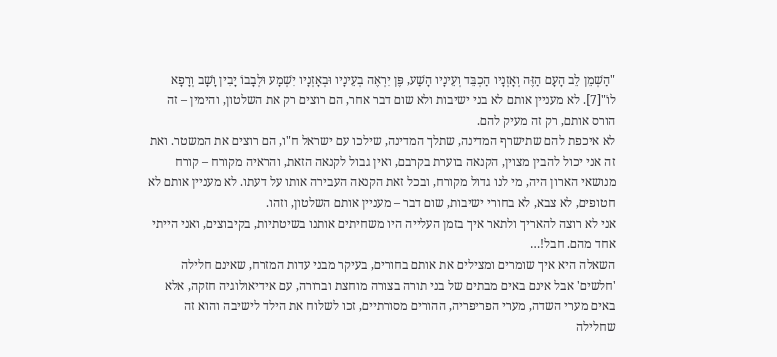"הַשְׁמֵן לֵב הָעָם הַזֶּה וְאָזְנָיו הַכְבֵּד וְעֵינָיו הָשַׁע, פֶּן יִרְאֶה בְעֵינָיו וּבְאָזְנָיו יִשְׁמָע וּלְבָבוֹ יָבִין וָשָׁב וְרָפָא לוֹ"[7]. לא מעניין אותם לא בני ישיבות ולא שום דבר אחר, הם רוצים רק את השלטון, והימין – זה הורס אותם, רק זה מעיק להם.
לא איכפת להם שתישרף המדינה, שתלך המדינה, שילכו עם ישראל ח"ו, הם רוצים את המשטר. ואת זה אני יכול להבין מצוין, הקנאה בוערת בקרבם, ואין גבול לקנאה הזאת, והראיה מקורח – קורח מנושאי הארון היה, מי לנו גדול מקורח, ובכל זאת הקנאה העבירה אותו על דעתו. לא מעניין אותם לא חטופים, לא צבא, לא בחורי ישיבות, שום דבר – מעניין אותם השלטון, וזהו.
אני לא רוצה להאריך ולתאר איך בזמן העלייה היו משחיתים אותנו בשיטתיות, בקיבוצים, ואני הייתי אחד מהם. חבל!…
השאלה היא איך שומרים ומצילים את אותם בחורים, בעיקר מבני עדות המזרח, שאינם חלילה 'חלשים' אבל אינם באים מבתים של בני תורה בצורה מוחצת וברורה, עם אידיאולוגיה חזקה, אלא באים מערי השדה, מערי הפריפריה, ההורים מסורתיים, זכו לשלוח את הילד לישיבה והוא זה שחלילה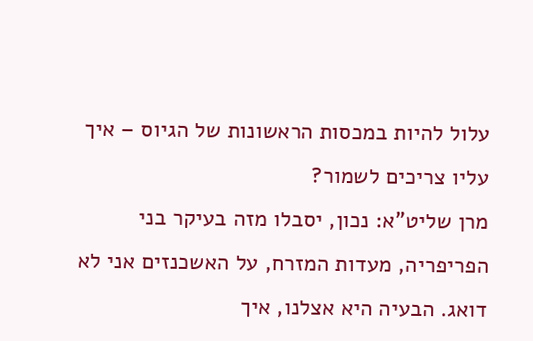עלול להיות במכסות הראשונות של הגיוס – איך עליו צריכים לשמור?
מרן שליט"א: נכון, יסבלו מזה בעיקר בני הפריפריה, מעדות המזרח, על האשכנזים אני לא דואג. הבעיה היא אצלנו, איך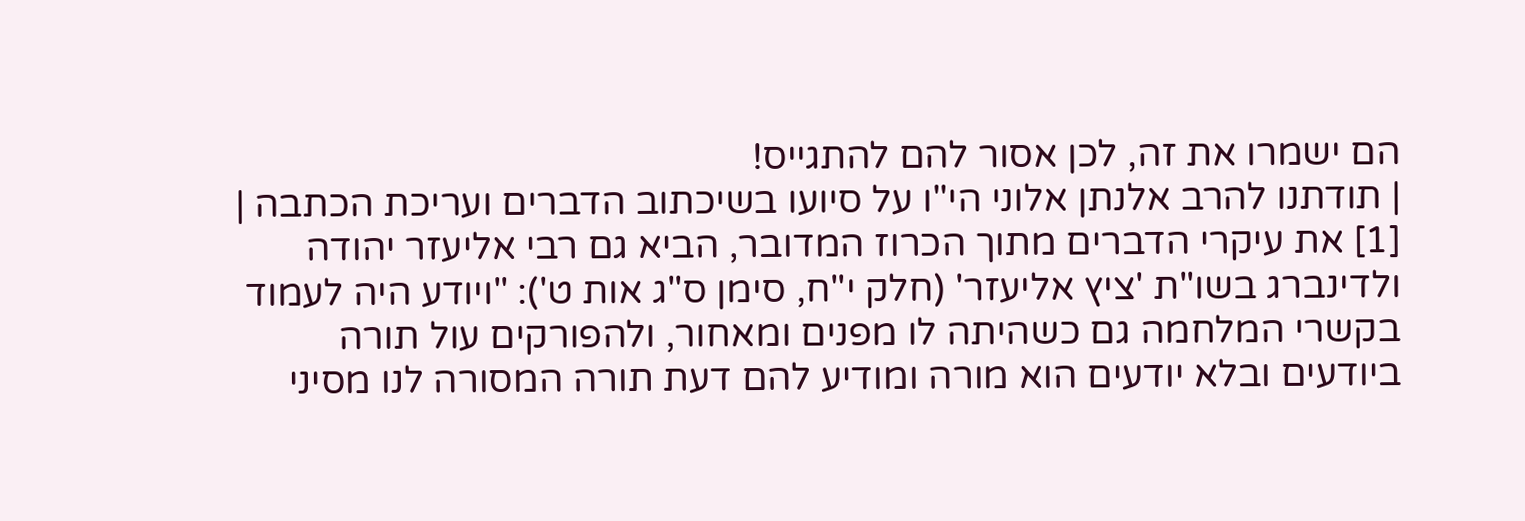הם ישמרו את זה, לכן אסור להם להתגייס!
| תודתנו להרב אלנתן אלוני הי"ו על סיועו בשיכתוב הדברים ועריכת הכתבה |
[1] את עיקרי הדברים מתוך הכרוז המדובר, הביא גם רבי אליעזר יהודה ולדינברג בשו"ת 'ציץ אליעזר' (חלק י"ח, סימן ס"ג אות ט'): "ויודע היה לעמוד בקשרי המלחמה גם כשהיתה לו מפנים ומאחור, ולהפורקים עול תורה ביודעים ובלא יודעים הוא מורה ומודיע להם דעת תורה המסורה לנו מסיני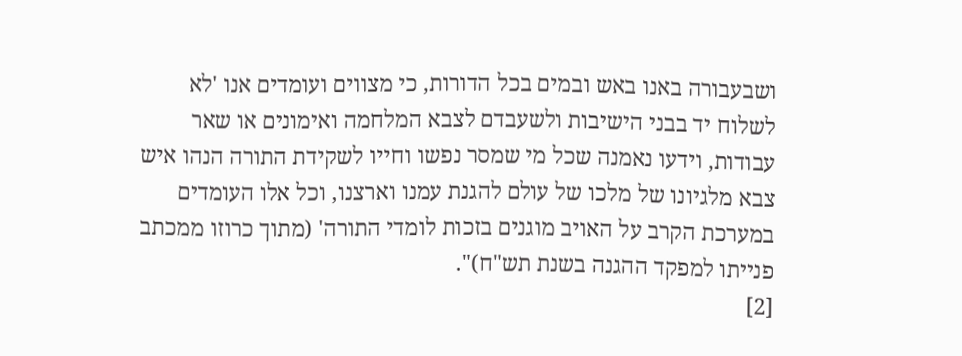ושבעבורה באנו באש ובמים בכל הדורות, כי מצווים ועומדים אנו 'לא לשלוח יד בבני הישיבות ולשעבדם לצבא המלחמה ואימונים או שאר עבודות, וידעו נאמנה שכל מי שמסר נפשו וחייו לשקידת התורה הנהו איש צבא מלגיונו של מלכו של עולם להגנת עמנו וארצנו, וכל אלו העומדים במערכת הקרב על האויב מוגנים בזכות לומדי התורה' (מתוך כרוזו ממכתב פנייתו למפקד ההגנה בשנת תש"ח)".
[2]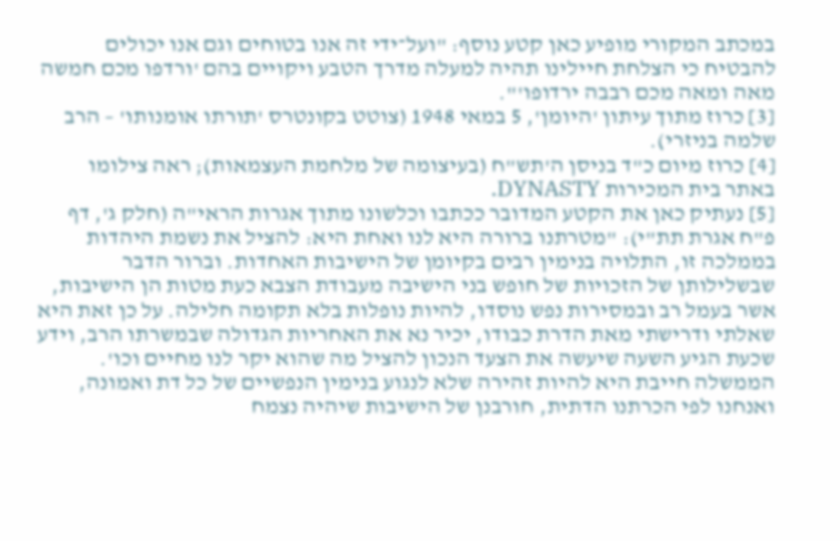במכתב המקורי מופיע כאן קטע נוסף: "ועל־ידי זה אנו בטוחים וגם אנו יכולים להבטיח כי הצלחת חיילינו תהיה למעלה מדרך הטבע ויקויים בהם 'ורדפו מכם חמשה מאה ומאה מכם רבבה ירדופו'".
[3] כרוז מתוך עיתון 'היומן', 5 במאי 1948 (צוטט בקונטרס 'תורתו אומנותו' – הרב שלמה בניזרי).
[4] כרוז מיום כ"ד בניסן ה'תש"ח (בעיצומה של מלחמת העצמאות); ראה צילומו באתר בית המכירות DYNASTY.
[5] נעתיק כאן את הקטע המדובר ככתבו וכלשונו מתוך אגרות הראי"ה (חלק ג', דף פ"ח אגרת תת"י): "מטרתנו ברורה היא לנו ואחת היא: להציל את נשמת היהדות בממלכה זו, התלויה בנימין רבים בקיומן של הישיבות האחדות. וברור הדבר שבשלילותן של הזכויות של חופש בני הישיבה מעבודת הצבא כעת מטות הן הישיבות, אשר בעמל רב ובמסירות נפש נוסדו, להיות נופלות בלא תקומה חלילה. על כן זאת היא שאלתי ודרישתי מאת הדרת כבודו, יכיר נא את האחריות הגדולה שבמשרתו הרב, וידע שכעת הגיע השעה שיעשה את הצעד הנכון להציל מה שהוא יקר לנו מחיים וכו'. הממשלה חייבת היא להיות זהירה שלא לנגוע בנימין הנפשיים של כל דת ואמונה, ואנחנו לפי הכרתנו הדתית, חורבנן של הישיבות שיהיה נצמח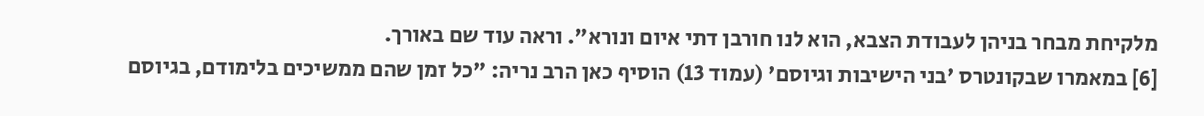מלקיחת מבחר בניהן לעבודת הצבא, הוא לנו חורבן דתי איום ונורא". וראה עוד שם באורך.
[6] במאמרו שבקונטרס 'בני הישיבות וגיוסם' (עמוד 13) הוסיף כאן הרב נריה: "כל זמן שהם ממשיכים בלימודם, בגיוסם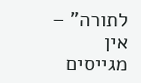לתורה" – אין מגייסים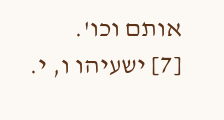אותם וכו'.
[7] ישעיהו ו, י.